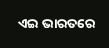ଏଇ ଭାରତରେ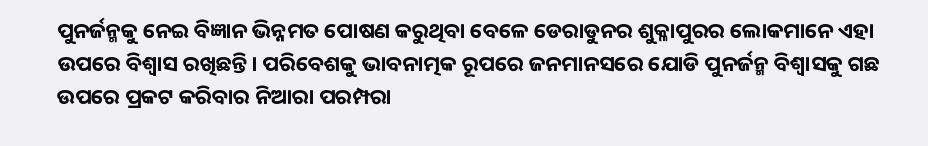ପୁନର୍ଜନ୍ମକୁ ନେଇ ବିଜ୍ଞାନ ଭିନ୍ନମତ ପୋଷଣ କରୁଥିବା ବେଳେ ଡେରାଡୁନର ଶୁକ୍ଳାପୁରର ଲୋକମାନେ ଏହା ଉପରେ ବିଶ୍ୱାସ ରଖିଛନ୍ତି। ପରିବେଶକୁ ଭାବନାତ୍ମକ ରୂପରେ ଜନମାନସରେ ଯୋଡି ପୁନର୍ଜନ୍ମ ବିଶ୍ୱାସକୁ ଗଛ ଉପରେ ପ୍ରକଟ କରିବାର ନିଆରା ପରମ୍ପରା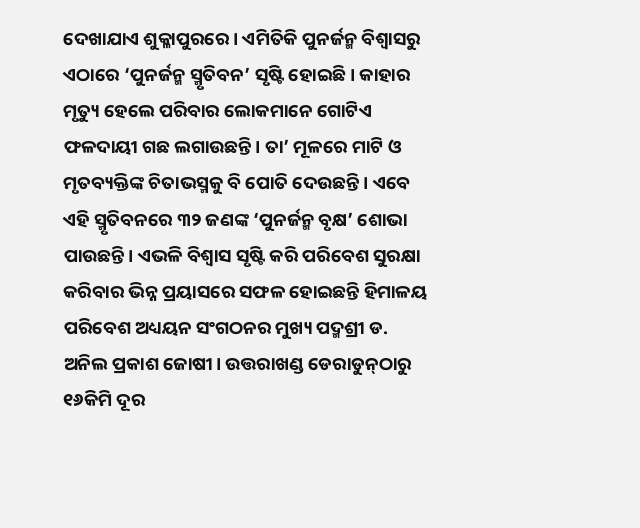ଦେଖାଯାଏ ଶୁକ୍ଳାପୁରରେ। ଏମିତିକି ପୁନର୍ଜନ୍ମ ବିଶ୍ୱାସରୁ ଏଠାରେ ‘ପୁନର୍ଜନ୍ମ ସ୍ମୃତିବନ’ ସୃଷ୍ଟି ହୋଇଛି। କାହାର ମୃତ୍ୟୁ ହେଲେ ପରିବାର ଲୋକମାନେ ଗୋଟିଏ ଫଳଦାୟୀ ଗଛ ଲଗାଉଛନ୍ତି। ତା’ ମୂଳରେ ମାଟି ଓ ମୃତବ୍ୟକ୍ତିଙ୍କ ଚିତାଭସ୍ମକୁ ବି ପୋତି ଦେଉଛନ୍ତି। ଏବେ ଏହି ସ୍ମୃତିବନରେ ୩୨ ଜଣଙ୍କ ‘ପୁନର୍ଜନ୍ମ ବୃକ୍ଷ’ ଶୋଭା ପାଉଛନ୍ତି। ଏଭଳି ବିଶ୍ୱାସ ସୃଷ୍ଟି କରି ପରିବେଶ ସୁରକ୍ଷା କରିବାର ଭିନ୍ନ ପ୍ରୟାସରେ ସଫଳ ହୋଇଛନ୍ତି ହିମାଳୟ ପରିବେଶ ଅଧ୍ୟୟନ ସଂଗଠନର ମୁଖ୍ୟ ପଦ୍ମଶ୍ରୀ ଡ. ଅନିଲ ପ୍ରକାଶ ଜୋଷୀ। ଉତ୍ତରାଖଣ୍ଡ ଡେରାଡୁନ୍‌ଠାରୁ ୧୬କିମି ଦୂର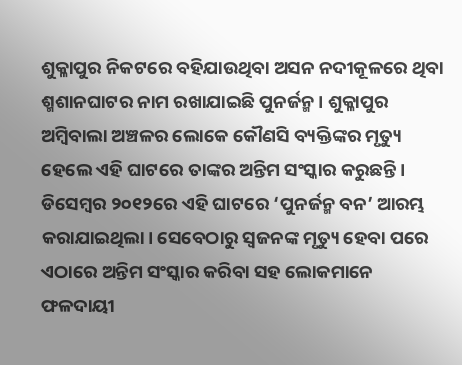ଶୁକ୍ଳାପୁର ନିକଟରେ ବହିଯାଉଥିବା ଅସନ ନଦୀକୂଳରେ ଥିବା ଶ୍ମଶାନଘାଟର ନାମ ରଖାଯାଇଛି ପୁନର୍ଜନ୍ମ। ଶୁକ୍ଳାପୁର ଅମ୍ବିବାଲା ଅଞ୍ଚଳର ଲୋକେ କୌଣସି ବ୍ୟକ୍ତିଙ୍କର ମୃତ୍ୟୁ ହେଲେ ଏହି ଘାଟରେ ତାଙ୍କର ଅନ୍ତିମ ସଂସ୍କାର କରୁଛନ୍ତି। ଡିସେମ୍ବର ୨୦୧୨ରେ ଏହି ଘାଟରେ ‘ପୁନର୍ଜନ୍ମ ବନ’ ଆରମ୍ଭ କରାଯାଇଥିଲା। ସେବେଠାରୁ ସ୍ବଜନଙ୍କ ମୃତ୍ୟୁ ହେବା ପରେ ଏଠାରେ ଅନ୍ତିମ ସଂସ୍କାର କରିବା ସହ ଲୋକମାନେ ଫଳଦାୟୀ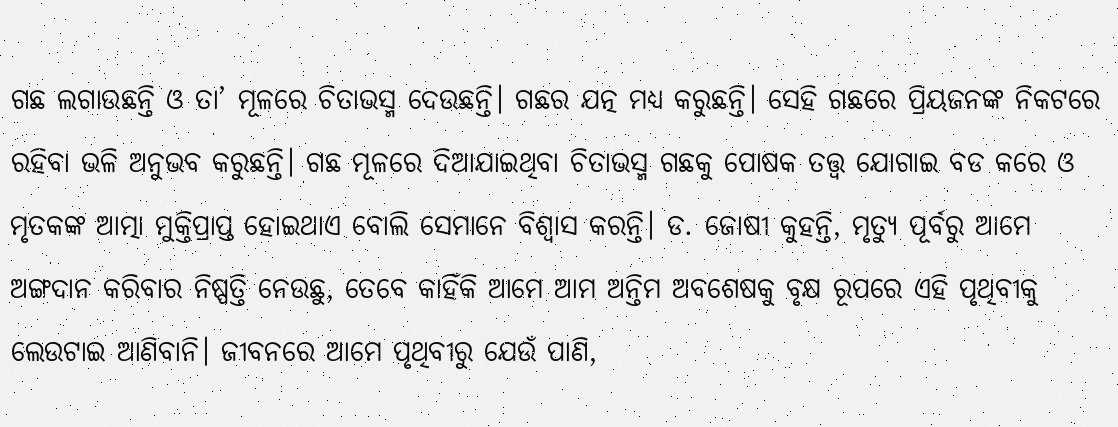ଗଛ ଲଗାଉଛନ୍ତି ଓ ତା’ ମୂଳରେ ଚିତାଭସ୍ମ ଦେଉଛନ୍ତି। ଗଛର ଯତ୍ନ ମଧ୍ୟ କରୁଛନ୍ତି। ସେହି ଗଛରେ ପ୍ରିୟଜନଙ୍କ ନିକଟରେ ରହିବା ଭଳି ଅନୁଭବ କରୁଛନ୍ତି। ଗଛ ମୂଳରେ ଦିଆଯାଇଥିବା ଚିତାଭସ୍ମ ଗଛକୁ ପୋଷକ ତତ୍ତ୍ୱ ଯୋଗାଇ ବଡ କରେ ଓ ମୃତକଙ୍କ ଆତ୍ମା ମୁକ୍ତିପ୍ରାପ୍ତ ହୋଇଥାଏ ବୋଲି ସେମାନେ ବିଶ୍ୱାସ କରନ୍ତି। ଡ. ଜୋଷୀ କୁହନ୍ତି, ମୃତ୍ୟୁ ପୂର୍ବରୁ ଆମେ ଅଙ୍ଗଦାନ କରିବାର ନିଷ୍ପତ୍ତି ନେଉଛୁ, ତେବେ କାହିଁକି ଆମେ ଆମ ଅନ୍ତିମ ଅବଶେଷକୁ ବୃକ୍ଷ ରୂପରେ ଏହି ପୃଥିବୀକୁ ଲେଉଟାଇ ଆଣିବାନି। ଜୀବନରେ ଆମେ ପୃଥିବୀରୁ ଯେଉଁ ପାଣି,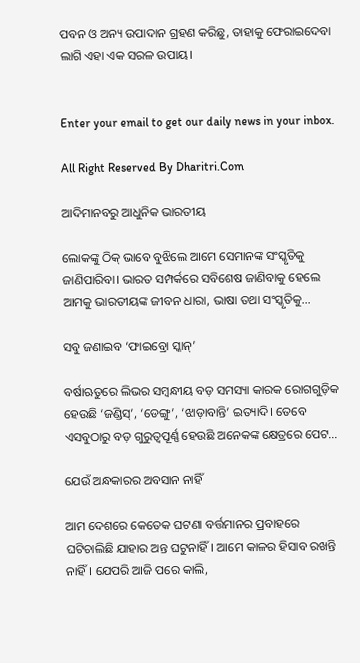ପବନ ଓ ଅନ୍ୟ ଉପାଦାନ ଗ୍ରହଣ କରିଛୁ, ତାହାକୁ ଫେରାଇଦେବା ଲାଗି ଏହା ଏକ ସରଳ ଉପାୟ।


Enter your email to get our daily news in your inbox.

All Right Reserved By Dharitri.Com

ଆଦିମାନବରୁ ଆଧୁନିକ ଭାରତୀୟ

ଲୋକଙ୍କୁ ଠିକ୍‌ ଭାବେ ବୁଝିଲେ ଆମେ ସେମାନଙ୍କ ସଂସ୍କୃତିକୁ ଜାଣିପାରିବା। ଭାରତ ସମ୍ପର୍କରେ ସବିଶେଷ ଜାଣିବାକୁ ହେଲେ ଆମକୁ ଭାରତୀୟଙ୍କ ଜୀବନ ଧାରା, ଭାଷା ତଥା ସଂସ୍କୃତିକୁ…

ସବୁ ଜଣାଇବ ‘ଫାଇବ୍ରୋ ସ୍କାନ୍‌’

ବର୍ଷାଋତୁରେ ଲିଭର ସମ୍ବନ୍ଧୀୟ ବଡ଼ ସମସ୍ୟା କାରକ ରୋଗଗୁଡ଼ିକ ହେଉଛି ‘ଜଣ୍ଡିସ୍‌’, ‘ଡେଙ୍ଗୁ’, ‘ଝାଡ଼ାବାନ୍ତି’ ଇତ୍ୟାଦି। ତେବେ ଏସବୁଠାରୁ ବଡ଼ ଗୁରୁତ୍ୱପୂର୍ଣ୍ଣ ହେଉଛି ଅନେକଙ୍କ କ୍ଷେତ୍ରରେ ପେଟ…

ଯେଉଁ ଅନ୍ଧକାରର ଅବସାନ ନାହିଁ

ଆମ ଦେଶରେ କେତେକ ଘଟଣା ବର୍ତ୍ତମାନର ପ୍ରବାହରେ ଘଟିଚାଲିଛି ଯାହାର ଅନ୍ତ ଘଟୁନାହିଁ। ଆମେ କାଳର ହିସାବ ରଖନ୍ତି ନାହିଁ। ଯେପରି ଆଜି ପରେ କାଲି,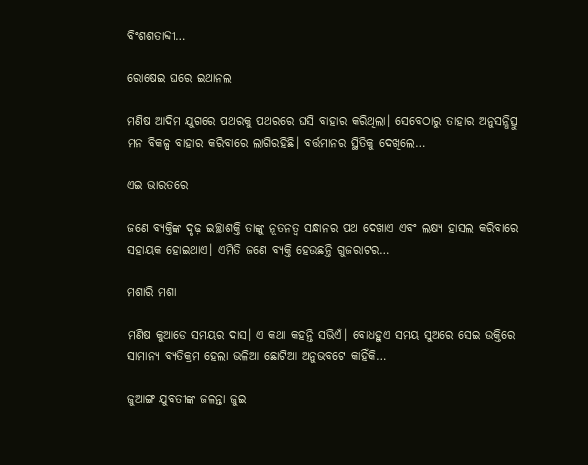ବିଂଶଶତାବ୍ଦୀ…

ରୋଷେଇ ଘରେ ଇଥାନଲ

ମଣିଷ ଆଦିମ ଯୁଗରେ ପଥରକୁ ପଥରରେ ଘସି ବାହାର କରିଥିଲା। ସେବେଠାରୁ ତାହାର ଅନୁସନ୍ଧିତ୍ସୁ ମନ ବିକଳ୍ପ ବାହାର କରିବାରେ ଲାଗିରହିଛି। ବର୍ତ୍ତମାନର ସ୍ଥିତିକୁ ଦେଖିଲେ…

ଏଇ ଭାରତରେ

ଜଣେ ବ୍ୟକ୍ତିଙ୍କ ଦୃଢ଼ ଇଚ୍ଛାଶକ୍ତି ତାଙ୍କୁ ନୂତନତ୍ୱ ସନ୍ଧାନର ପଥ ଦେଖାଏ ଏବଂ ଲକ୍ଷ୍ୟ ହାସଲ କରିବାରେ ସହାୟକ ହୋଇଥାଏ। ଏମିତି ଜଣେ ବ୍ୟକ୍ତି ହେଉଛନ୍ତି ଗୁଜରାଟର…

ମଶାରି ମଶା

ମଣିଷ କୁଆଡେ ସମୟର ଦାସ। ଏ କଥା କହନ୍ତି ସଭିଏଁ। ବୋଧହୁଏ ସମୟ ସୁଅରେ ସେଇ ଉକ୍ତିରେ ସାମାନ୍ୟ ବ୍ୟତିକ୍ରମ ହେଲା ଭଳିଆ ଛୋଟିଆ ଅନୁଭବଟେ କାହିଁକି…

ଜୁଆଙ୍ଗ ଯୁବତୀଙ୍କ ଜଳନ୍ତା ଜୁଇ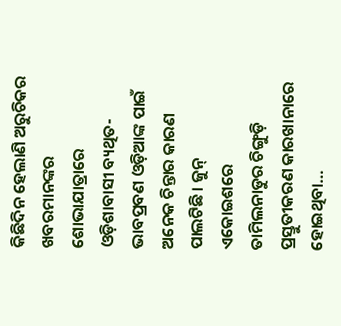କିଛିଦିନ ହେଲାଣି ଅରୁଚିକର ଖବରମାନଙ୍କର ଶୋଭାଯାତ୍ରାରେ ଓଡ଼ିଶାବାସୀ ବ୍ୟଥିତ-ଭାବପ୍ରବଣ ଓଡ଼ିଆଙ୍କ ପାଇଁ ଅନେକ ଚିନ୍ତାର କାରଣ ପାଲଟିଛି। ଜୁନ୍‌ ଏକୋଇଶରେ ତାମିଲନାଡୁର ଚିଙ୍ଗୁଡ଼ି ପ୍ରସ୍ତୁତୀକରଣ କାରଖାନାରେ ହୋଇଥିବା…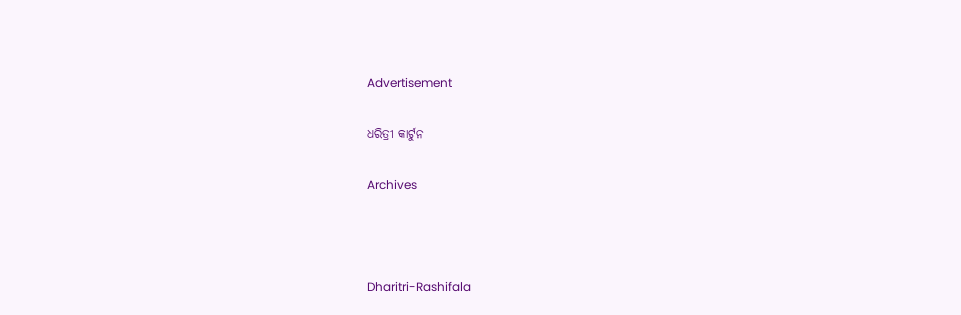Advertisement

ଧରିତ୍ରୀ କାର୍ଟୁନ

Archives



Dharitri-Rashifala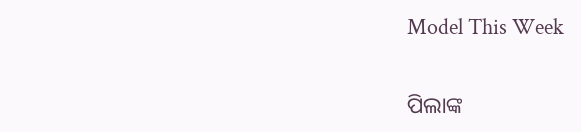Model This Week

ପିଲାଙ୍କ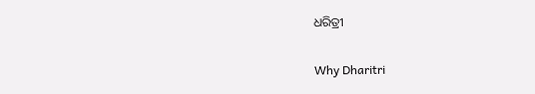ଧରିତ୍ରୀ

Why Dharitri